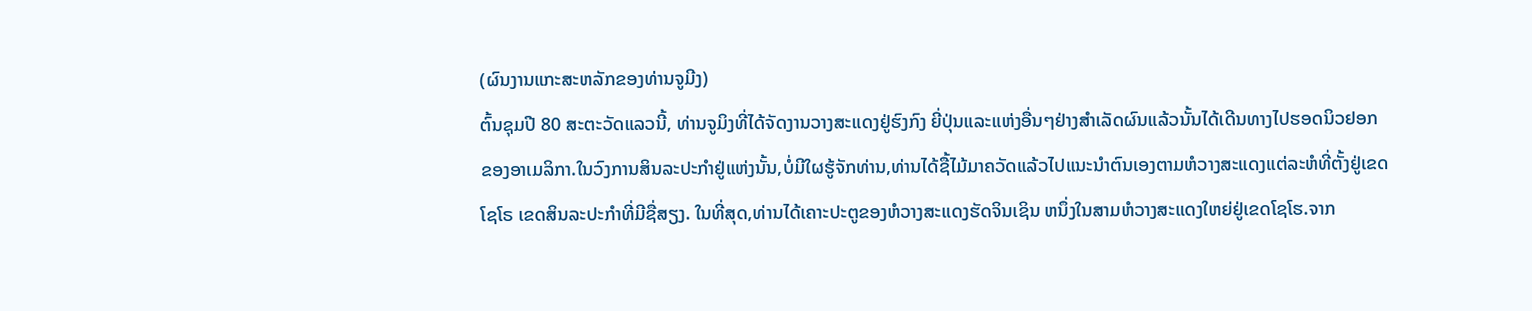(ຜົນງານແກະສະຫລັກຂອງທ່ານຈູມີງ)
ຕົ້ນຊຸມປີ 80 ສະຕະວັດແລວນີ້, ທ່ານຈູມິງທີ່ໄດ້ຈັດງານວາງສະແດງຢູ່ຮົງກົງ ຍີ່ປຸ່ນແລະແຫ່ງອື່ນໆຢ່າງສຳເລັດຜົນແລ້ວນັ້ນໄດ້ເດີນທາງໄປຮອດນິວຢອກຂອງອາເມລິກາ.ໃນວົງການສິນລະປະກຳຢູ່ແຫ່ງນັ້ນ,ບໍ່ມີໃຜຮູ້ຈັກທ່ານ,ທ່ານໄດ້ຊື້ໄມ້ມາຄວັດແລ້ວໄປແນະນຳຕົນເອງຕາມຫໍວາງສະແດງແຕ່ລະຫໍທີ່ຕັ້ງຢູ່ເຂດໂຊໂຣ ເຂດສິນລະປະກຳທີ່ມີຊື່ສຽງ. ໃນທີ່ສຸດ,ທ່ານໄດ້ເຄາະປະຕູຂອງຫໍວາງສະແດງຮັດຈິນເຊິນ ຫນຶ່ງໃນສາມຫໍວາງສະແດງໃຫຍ່ຢູ່ເຂດໂຊໂຮ.ຈາກ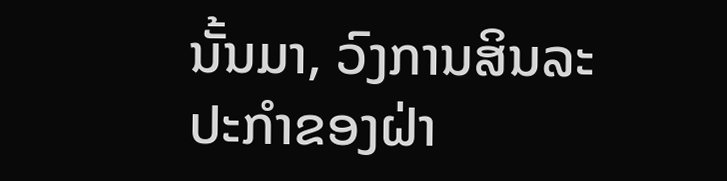ນັ້ນມາ, ວົງການສິນລະປະກຳຂອງຝ່າ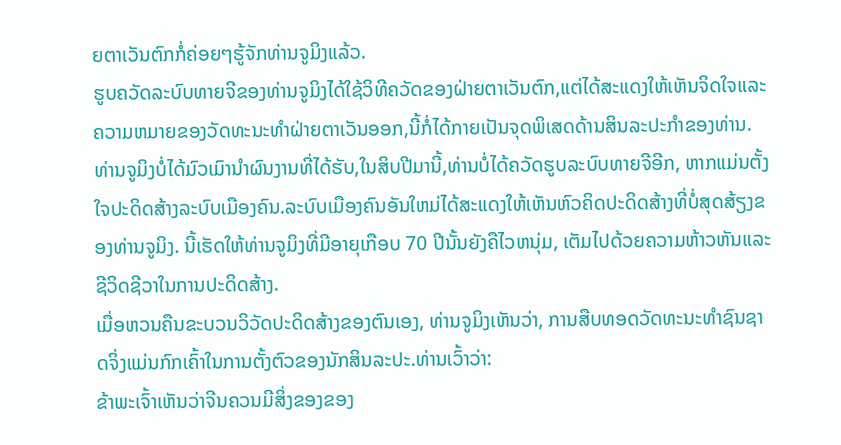ຍຕາເວັນຕົກກໍ່ຄ່ອຍໆຮູ້ຈັກທ່ານຈູມິງແລ້ວ.
ຮູບຄວັດລະບົບທາຍຈີຂອງທ່ານຈູມິງໄດ້ໃຊ້ວິທີຄວັດຂອງຝ່າຍຕາເວັນຕົກ,ແຕ່ໄດ້ສະແດງໃຫ້ເຫັນຈິດໃຈແລະຄວາມຫມາຍຂອງວັດທະນະທຳຝ່າຍຕາເວັນອອກ,ນີ້ກໍ່ໄດ້ກາຍເປັນຈຸດພິເສດດ້ານສິນລະປະກຳຂອງທ່ານ.ທ່ານຈູມິງບໍ່ໄດ້ມົວເມົານຳຜົນງານທີ່ໄດ້ຮັບ,ໃນສິບປີມານີ້,ທ່ານບໍ່ໄດ້ຄວັດຮູບລະບົບທາຍຈີອີກ, ຫາກແມ່ນຕັ້ງໃຈປະດິດສ້າງລະບົບເມືອງຄົນ.ລະບົບເມືອງຄົນອັນໃຫມ່ໄດ້ສະແດງໃຫ້ເຫັນຫົວຄິດປະດິດສ້າງທີ່ບໍ່ສຸດສ້ຽງຂອງທ່ານຈູມິງ. ນີ້ເຮັດໃຫ້ທ່ານຈູມິງທີ່ມີອາຍຸເກືອບ 70 ປີນັ້ນຍັງຄືໄວຫນຸ່ມ, ເຕັມໄປດ້ວຍຄວາມຫ້າວຫັນແລະຊີວິດຊີວາໃນການປະດິດສ້າງ.
ເມື່ອຫວນຄືນຂະບວນວິວັດປະດິດສ້າງຂອງຕົນເອງ, ທ່ານຈູມິງເຫັນວ່າ, ການສືບທອດວັດທະນະທຳຊົນຊາດຈິ່ງແມ່ນກົກເຄົ້າໃນການຕັ້ງຕົວຂອງນັກສິນລະປະ.ທ່ານເວົ້າວ່າ:
ຂ້າພະເຈົ້າເຫັນວ່າຈີນຄວນມີສິ່ງຂອງຂອງ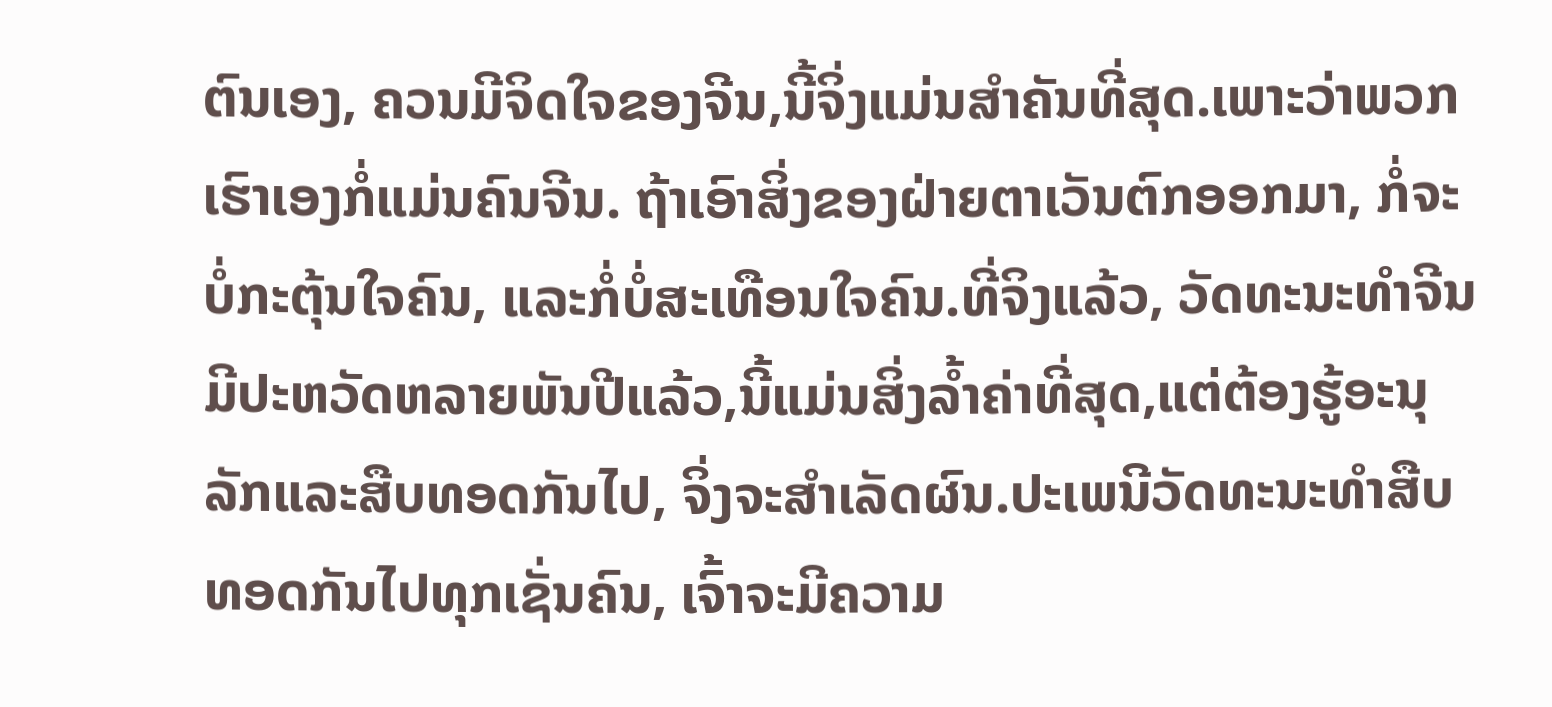ຕົນເອງ, ຄວນມີຈິດໃຈຂອງຈີນ,ນີ້ຈິ່ງແມ່ນສຳຄັນທີ່ສຸດ.ເພາະວ່າພວກເຮົາເອງກໍ່ແມ່ນຄົນຈີນ. ຖ້າເອົາສິ່ງຂອງຝ່າຍຕາເວັນຕົກອອກມາ, ກໍ່ຈະບໍ່ກະຕຸ້ນໃຈຄົນ, ແລະກໍ່ບໍ່ສະເທືອນໃຈຄົນ.ທີ່ຈິງແລ້ວ, ວັດທະນະທຳຈີນມີປະຫວັດຫລາຍພັນປີແລ້ວ,ນີ້ແມ່ນສິ່ງລ້ຳຄ່າທີ່ສຸດ,ແຕ່ຕ້ອງຮູ້ອະນຸລັກແລະສືບທອດກັນໄປ, ຈິ່ງຈະສຳເລັດຜົນ.ປະເພນີວັດທະນະທຳສືບທອດກັນໄປທຸກເຊັ່ນຄົນ, ເຈົ້າຈະມີຄວາມ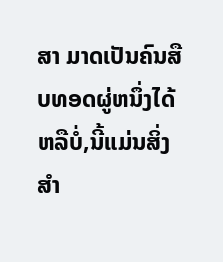ສາ ມາດເປັນຄົນສືບທອດຜູ່ຫນຶ່ງໄດ້ຫລືບໍ່,ນີ້ແມ່ນສິ່ງສຳ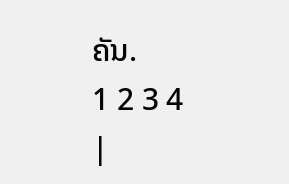ຄັນ.
1 2 3 4
|